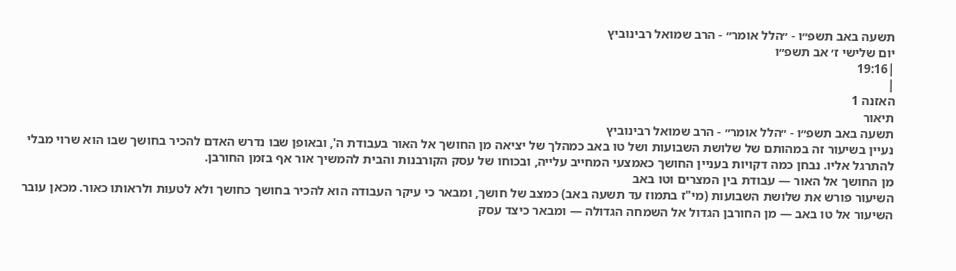תשעה באב תשפ״ו - ״הלל אומר״ - הרב שמואל רבינוביץ
יום שלישי ז׳ אב תשפ״ו
|19:16
|
האזנה 1
תיאור
תשעה באב תשפ״ו - ״הלל אומר״ - הרב שמואל רבינוביץ
נעיין בשיעור זה במהותם של שלושת השבועות ושל טו באב כמהלך של יציאה מן החושך אל האור בעבודת ה', ובאופן שבו נדרש האדם להכיר בחושך שבו הוא שרוי מבלי להתרגל אליו. נבחן כמה דקויות בעניין החושך כאמצעי המחייב עלייה, ובכוחו של עסק הקורבנות והבית להמשיך אור אף בזמן החורבן.
מן החושך אל האור — עבודת בין המצרים וטו באב
השיעור פורש את שלושת השבועות (מי"ז בתמוז עד תשעה באב) כמצב של חושך, ומבאר כי עיקר העבודה הוא להכיר בחושך כחושך ולא לטעות ולראותו כאור. מכאן עובר השיעור אל טו באב — מן החורבן הגדול אל השמחה הגדולה — ומבאר כיצד עסק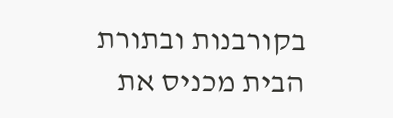בקורבנות ובתורת הבית מכניס את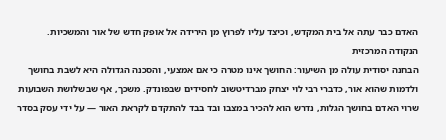האדם כבר עתה אל בית המקדש, וכיצד עליו לפרוץ מן הירידה אל אופק חדש של אור והמשכיות.
הנקודה המרכזית
הבחנה יסודית עולה מן השיעור: החושך אינו מטרה כי אם אמצעי, והסכנה הגדולה היא לשבת בחושך ולדמות שהוא אור, כדברי רבי לוי יצחק מברדיטשוב לחסידים שבפונדק. משכך, אף שבשלושת השבועות שרוי האדם בחושך הגלות, נדרש הוא להכיר במצבו ובד בבד להתקדם לקראת האור — על ידי עסק בסדר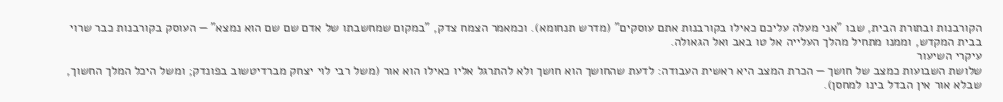הקורבנות ובתורת הבית, שבו "אני מעלה עליכם כאילו בקורבנות אתם עוסקים" (מדרש תנחומא). וכמאמר הצמח צדק, "במקום שמחשבתו של אדם שם שם הוא נמצא" — העוסק בקורבנות כבר שרוי בבית המקדש, וממנו מתחיל מהלך העלייה אל טו באב ואל הגאולה.
עיקרי השיעור
שלושת השבועות כמצב של חושך — הכרת המצב היא ראשית העבודה: לדעת שהחושך הוא חושך ולא להתרגל אליו כאילו הוא אור (משל רבי לוי יצחק מברדיטשוב בפונדק; ומשל היכל המלך החשוך, שבלא אור אין הבדל בינו למחסן).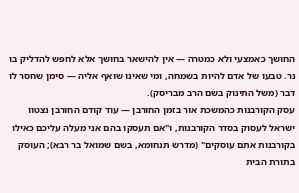החושך כאמצעי ולא כמטרה — אין להישאר בחושך אלא לחפש להדליק בו נר. טבעו של אדם להיות בשמחה, ומי שאינו שואף אליה — סימן שחסר לו דבר (משל התינוק בשם הרב מבריסק).
עסק הקורבנות כהמשכת אור בזמן החורבן — עוד קודם החורבן נצטוו ישראל לעסוק בסדר הקורבנות, ו"אם תעסקו בהם אני מעלה עליכם כאילו בקורבנות אתם עוסקים" (מדרש תנחומא, בשם שמואל בר רבא); העוסק בתורת הבית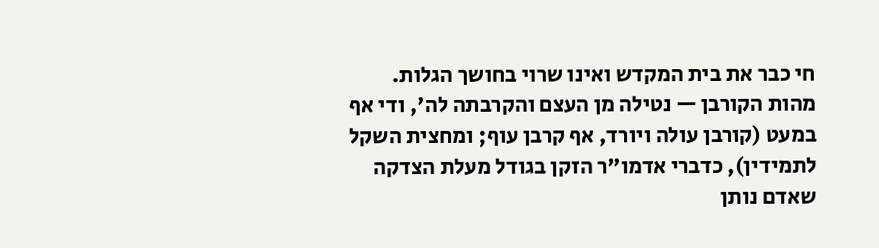חי כבר את בית המקדש ואינו שרוי בחושך הגלות.
מהות הקורבן — נטילה מן העצם והקרבתה לה', ודי אף במעט (קורבן עולה ויורד, אף קרבן עוף; ומחצית השקל לתמידין), כדברי אדמו"ר הזקן בגודל מעלת הצדקה שאדם נותן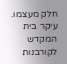חלק מעצמו. עיקר בית המקדש לקורבנות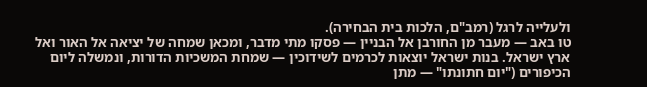ולעלייה לרגל (רמב"ם, הלכות בית הבחירה).
טו באב — מעבר מן החורבן אל הבניין — פסקו מתי מדבר, ומכאן שמחה של יציאה אל האור ואל ארץ ישראל. בנות ישראל יוצאות לכרמים לשידוכין — שמחת המשכיות הדורות, ונמשלה ליום הכיפורים ("יום חתונתו" — מתן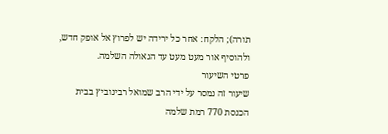תורה); הלקח: אחר כל ירידה יש לפרוץ אל אופק חדש, ולהוסיף אור מעט מעט עד הגאולה השלמה.
פרטי השיעור
שיעור זה נמסר על ידי הרב שמואל רבינוביץ בבית הכנסת 770 רמת שלמה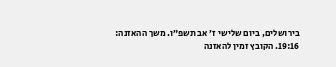בירושלים, ביום שלישי ז׳ אב תשפ״ו. משך ההאזנה: 19:16. הקובץ זמין להאזנה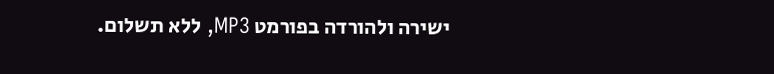ישירה ולהורדה בפורמט MP3, ללא תשלום.